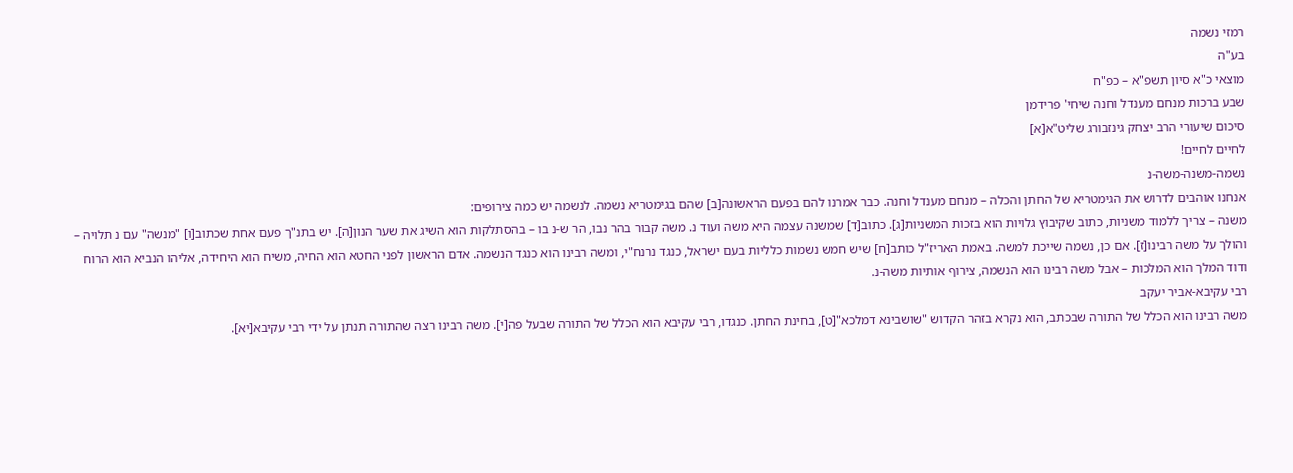רמזי נשמה
בע"ה
מוצאי כ"א סיון תשפ"א – כפ"ח
שבע ברכות מנחם מענדל וחנה שיחי' פרידמן
סיכום שיעורי הרב יצחק גינזבורג שליט"א[א]
לחיים לחיים!
נשמה-משנה-משה-נ
אנחנו אוהבים לדרוש את הגימטריא של החתן והכלה – מנחם מענדל וחנה. כבר אמרנו להם בפעם הראשונה[ב] שהם בגימטריא נשמה. לנשמה יש כמה צירופים:
משנה – צריך ללמוד משניות, כתוב שקיבוץ גלויות הוא בזכות המשניות[ג]. כתוב[ד] שמשנה עצמה היא משה ועוד נ. משה קבור בהר נבו, הר ש-נ בו – בהסתלקות הוא השיג את שער הנון[ה]. יש בתנ"ך פעם אחת שכתוב[ו] "מנשה" עם נ תלויה – והולך על משה רבינו[ז]. אם כן, נשמה שייכת למשה. באמת האריז"ל כותב[ח] שיש חמש נשמות כלליות בעם ישראל, כנגד נרנח"י, ומשה רבינו הוא כנגד הנשמה. אדם הראשון לפני החטא הוא החיה, משיח הוא היחידה, אליהו הנביא הוא הרוח ודוד המלך הוא המלכות – אבל משה רבינו הוא הנשמה, צירוף אותיות משה-נ.
רבי עקיבא-אביר יעקב
משה רבינו הוא הכלל של התורה שבכתב, הוא נקרא בזהר הקדוש "שושבינא דמלכא"[ט], בחינת החתן. כנגדו, רבי עקיבא הוא הכלל של התורה שבעל פה[י]. משה רבינו רצה שהתורה תנתן על ידי רבי עקיבא[יא].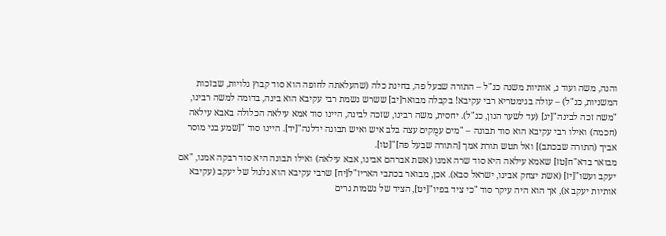והנה, משה ועוד נ, אותיות משנה כנ"ל – התורה שבעל פה, בחינת כלה (שהעלאתה לחופה הוא סוד קבוץ גלויות, שבזכות המשניות, כנ"ל) – עולה בגימטריא רבי עקיבא! בקבלה מבואר[יב] ששרש נשמת רבי עקיבא הוא בינה, בדומה למשה רבינו, "משה זכה לבינה"[יג] (עד לשער הנון, כנ"ל). יחסית, משה רבינו, שזכה לבינה, היינו סוד אמא עילאה הכלולה באבא עילאה (חכמה) ואילו רבי עקיבא הוא סוד תבונה – "מים עמֻקים עצה בלב איש ואיש תבונה ידלנה"[יד]. היינו סוד "[שמע בני מוסר אביך (התורה שבכתב)] ואל תטש תורת אמך [התורה שבעל פה]"[טו].
מבואר בדא"ח[טז] שאמא עילאה היא סוד שרה אמנו (אשת אברהם אבינו, אבא עילאה) ואילו תבונה היא סוד רבקה אמנו, "אם יעקב ועשו"[יז] (אשת יצחק אבינו, ישראל סבא). אכן, מבואר בכתבי האריז"ל[יח] שרבי עקיבא הוא גלגול של יעקב (עקיבא אותיות יעקב א), אך הוא היה עיקר סוד "כי ציד בפיו"[יט], הציד של נשמות גרים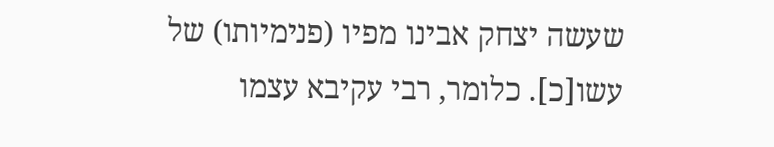שעשה יצחק אבינו מפיו (פנימיותו) של עשו[כ]. כלומר, רבי עקיבא עצמו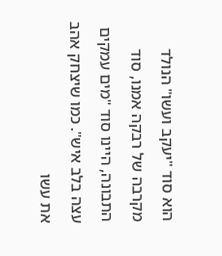הוא סוד "יעקב ועשו" הנולד מקרבה של רבקה אמנו, סוד התבונה, היינו סוד "מים עמקים עצה בלב איש". כמו שיצחק אהב את עשו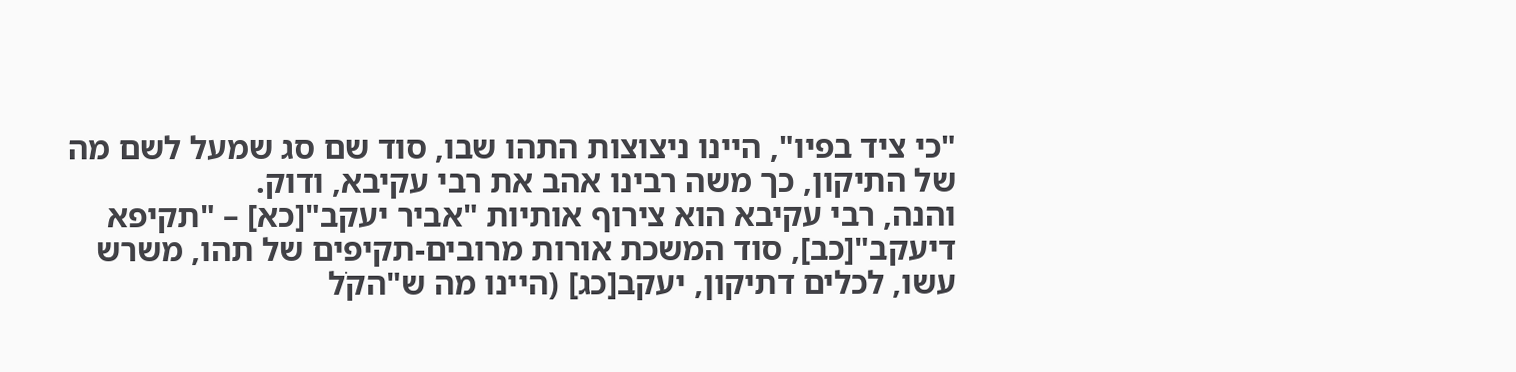"כי ציד בפיו", היינו ניצוצות התהו שבו, סוד שם סג שמעל לשם מה של התיקון, כך משה רבינו אהב את רבי עקיבא, ודוק.
והנה, רבי עקיבא הוא צירוף אותיות "אביר יעקב"[כא] – "תקיפא דיעקב"[כב], סוד המשכת אורות מרובים-תקיפים של תהו, משרש עשו, לכלים דתיקון, יעקב[כג] (היינו מה ש"הקֹל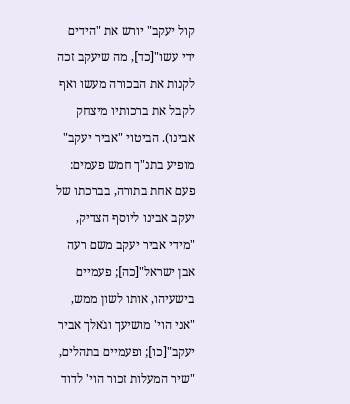קול יעקב" יורש את "הידים ידי עשו"[כד], מה שיעקב זכה לקנות את הבכורה מעשו ואף לקבל את ברכותיו מיצחק אבינו). הביטוי "אביר יעקב" מופיע בתנ"ך חמש פעמים: פעם אחת בתורה, בברכתו של יעקב אבינו ליוסף הצדיק, "מידי אביר יעקב משם רעה אבן ישראל"[כה]; פעמיים בישעיהו, אותו לשון ממש, "אני הוי' מושיעך וגֹאלך אביר יעקב"[כו]; ופעמיים בתהלים, "שיר המעלות זכור הוי' לדוד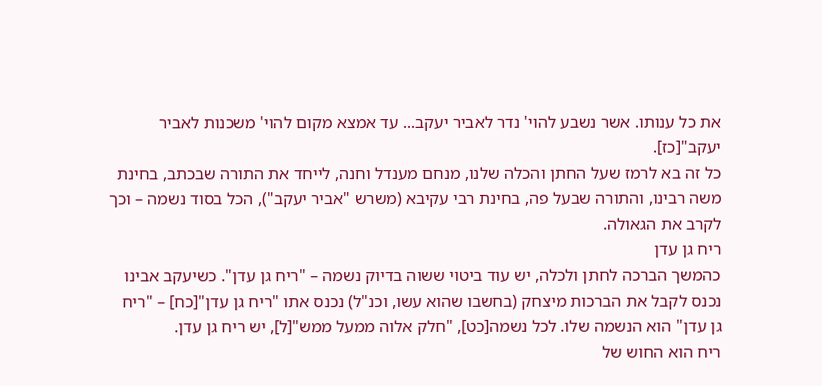את כל ענותו. אשר נשבע להוי' נדר לאביר יעקב... עד אמצא מקום להוי' משכנות לאביר יעקב"[כז].
כל זה בא לרמז שעל החתן והכלה שלנו, מנחם מענדל וחנה, לייחד את התורה שבכתב, בחינת משה רבינו, והתורה שבעל פה, בחינת רבי עקיבא (משרש "אביר יעקב"), הכל בסוד נשמה – וכך לקרב את הגאולה.
ריח גן עדן
כהמשך הברכה לחתן ולכלה, יש עוד ביטוי ששוה בדיוק נשמה – "ריח גן עדן". כשיעקב אבינו נכנס לקבל את הברכות מיצחק (בחשבו שהוא עשו, וכנ"ל) נכנס אתו "ריח גן עדן"[כח] – "ריח גן עדן" הוא הנשמה שלו. לכל נשמה[כט], "חלק אלוה ממעל ממש"[ל], יש ריח גן עדן.
ריח הוא החוש של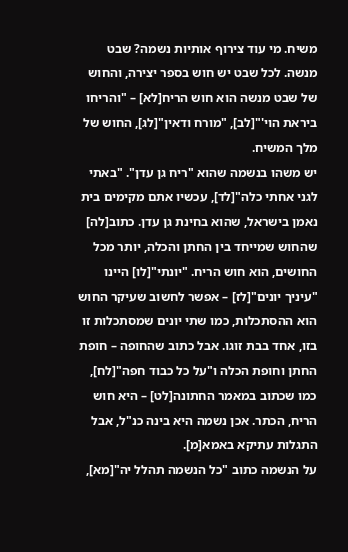משיח. מי עוד צירוף אותיות נשמה? שבט מנשה. לכל שבט יש חוש בספר יצירה, והחוש של שבט מנשה הוא חוש הריח[לא] – "והריחו ביראת הוי'"[לב], "מורח ודאין"[לג], החוש של מלך המשיח.
יש משהו בנשמה שהוא "ריח גן עדן". "באתי לגני אחתי כלה"[לד], עכשיו אתם מקימים בית נאמן בישראל, שהוא בחינת גן עדן. כתוב[לה] שהחוש שמייחד בין החתן והכלה, יותר מכל החושים, הוא חוש הריח. "יונתי"[לו] היינו "עיניך יונים"[לז] – אפשר לחשוב שעיקר החוש הוא ההסתכלות, כמו שתי יונים שמסתכלות זו בזו, אחד בבת זוגו. אבל כתוב שהחופה – חופת החתן וחופת הכלה ו"על כל כבוד חפה"[לח], כמו שכתוב במאמר החתונה[לט] – היא חוש הריח, הכתר. אכן נשמה היא בינה כנ"ל, אבל התגלות עתיקא באמא[מ].
על הנשמה כתוב "כל הנשמה תהלל יה"[מא],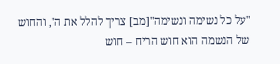"על כל נשימה ונשימה"[מב] צריך להלל את ה', והחוש של הנשמה הוא חוש הריח – חוש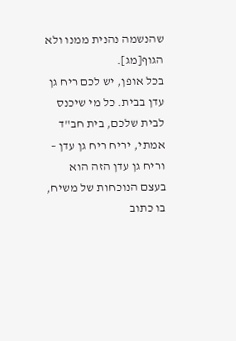שהנשמה נהנית ממנו ולא הגוף[מג].
בכל אופן, יש לכם ריח גן עדן בבית. כל מי שיכנס לבית שלכם, בית חב"ד אמתי, יריח ריח גן עדן – וריח גן עדן הזה הוא בעצם הנוכחות של משיח, בו כתוב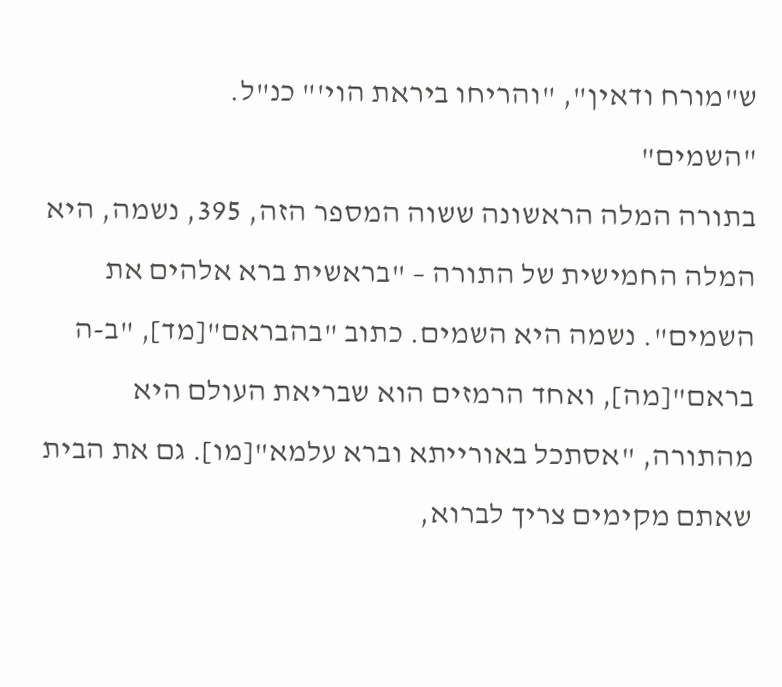ש"מורח ודאין", "והריחו ביראת הוי'" כנ"ל.
"השמים"
בתורה המלה הראשונה ששוה המספר הזה, 395, נשמה, היא המלה החמישית של התורה – "בראשית ברא אלהים את השמים". נשמה היא השמים. כתוב "בהבראם"[מד], "ב-ה בראם"[מה], ואחד הרמזים הוא שבריאת העולם היא מהתורה, "אסתכל באורייתא וברא עלמא"[מו]. גם את הבית שאתם מקימים צריך לברוא,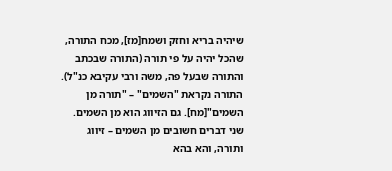שיהיה בריא וחזק ושמח[מז], מכח התורה, שהכל יהיה על פי תורה (התורה שבכתב והתורה שבעל פה, משה ורבי עקיבא כנ"ל). התורה נקראת "השמים" – "תורה מן השמים"[מח]. גם הזיווג הוא מן השמים. שני דברים חשובים מן השמים – זיווג ותורה, והא בהא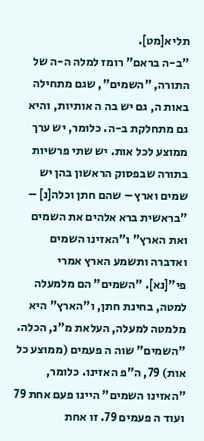תליא[מט].
"ב-ה בראם" רומז למלה ה-ה של התורה, "השמים", שגם מתחילה באות ה, גם יש בה ה אותיות, והיא גם מתחלקת ב-ה. כלומר, יש ערך ממוצע לכל אות. יש שתי פרשיות בתורה שבפסוק הראשון בהן יש שמים וארץ – שהם חתן וכלה[נ] – "בראשית ברא אלהים את השמים ואת הארץ" ו"האזינו השמים ואדברה ותשמע הארץ אמרי פי"[נא]. "השמים" הם מלמעלה למטה, בחינת חתן, ו"הארץ" היא מלמטה למעלה, העלאת מ"נ, הכלה.
"השמים" שוה ה פעמים (ממוצע כל אות) 79, ה"פ האזינו. כלומר, "האזינו השמים" היינו פעם אחת 79 ועוד ה פעמים 79. זו אחת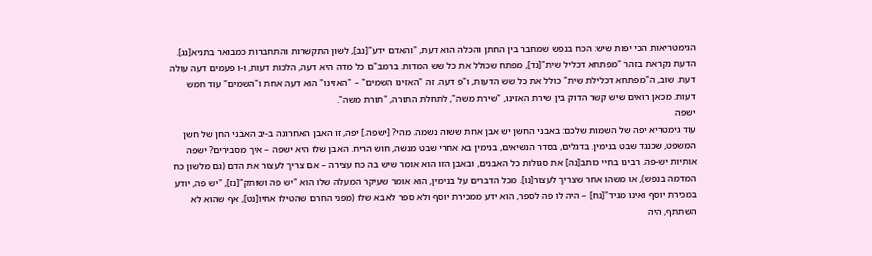הגימטריאות הכי יפות שיש: הכח בנפש שמחבר בין החתן והכלה הוא דעת, "והאדם ידע"[נב], לשון התקשרות והתחברות כמבואר בתניא[נג]. הדעת נקראת בזהר "מפתחא דכליל שית"[נד], מפתח שכולל את כל שש המדות. ברמב"ם כל מדה היא דעה, הלכות דעות, ו-ו פעמים דעה עולה דעת. שוב, ה"מפתחא דכלילת שית" כולל את כל שש הדעות, ו"פ דעה. זה "האזינו השמים" – "האזינו" הוא דעה אחת ו"השמים" עוד חמש דעות. מכאן רואים שיש קשר הדוק בין שירת האזינו, "שירת משה", לתחלת התורה, "תורת משה".
ישפה
עוד גימטריא יפה של השמות שלכם: באבני החשן יש אבן אחת ששוה נשמה. מהי? [ישפה.] יפה, זו האבן האחרונה ב-יב האבני החן של חשן המשפט, שכנגד שבט בנימין. בדגלים, בסדר הנשיאים, בנימין בא אחרי שבט מנשה, חוש הריח. האבן שלו היא ישפה – איך מסבירים? ישפה אותיות יש-פה. רבינו בחיי כותב[נה] את סגולות כל האבנים, ובאבן הזו הוא אומר שיש בה כח עצירה – אם צריך לעצור את הדם (גם מלשון כח המדמה בנפש), או משהו אחר שצריך לעצור[נו]. מכל הדברים על בנימין, הוא אומר שעיקר המעלה שלו הוא "יש פה ושותק"[נז], "יש פה, יודע במכירת יוסף ואינו מגיד"[נח] – היה לו פה לספר, הוא ידע ממכירת יוסף ולא ספר לאבא שלו (מפני החרם שהטילו אחיו[נט], אף שהוא לא השתתף, היה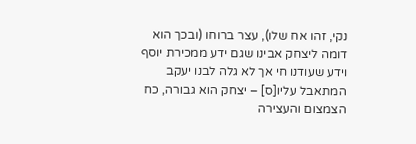נקי, זהו אח שלו), עצר ברוחו (ובכך הוא דומה ליצחק אבינו שגם ידע ממכירת יוסף וידע שעודנו חי אך לא גלה לבנו יעקב המתאבל עליו[ס] – יצחק הוא גבורה, כח הצמצום והעצירה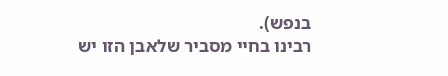בנפש).
רבינו בחיי מסביר שלאבן הזו יש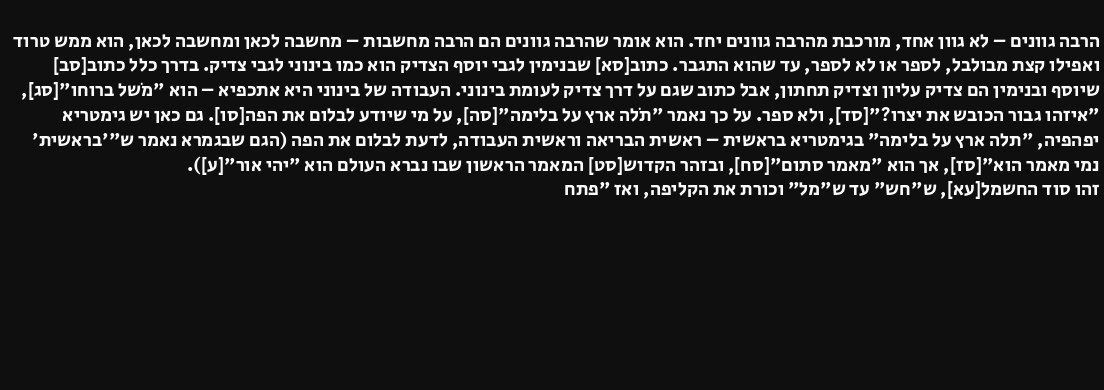הרבה גוונים – לא גוון אחד, מורכבת מהרבה גוונים יחד. הוא אומר שהרבה גוונים הם הרבה מחשבות – מחשבה לכאן ומחשבה לכאן, הוא ממש טרוד ואפילו קצת מבולבל, לספר או לא לספר, עד שהוא התגבר. כתוב[סא] שבנימין לגבי יוסף הצדיק הוא כמו בינוני לגבי צדיק. בדרך כלל כתוב[סב] שיוסף ובנימין הם צדיק עליון וצדיק תחתון, אבל כתוב שגם על דרך צדיק לעומת בינוני. העבודה של בינוני היא אתכפיא – הוא "מֹשל ברוחו"[סג], "איזהו גבור הכובש את יצרו?"[סד], ולא ספר. על כך נאמר "תֹלה ארץ על בלימה"[סה], על מי שיודע לבלום את הפה[סו]. גם כאן יש גימטריא יפהפיה, "תלה ארץ על בלימה" בגימטריא בראשית – ראשית הבריאה וראשית העבודה, לדעת לבלום את הפה (הגם שבגמרא נאמר ש"'בראשית' נמי מאמר הוא"[סז], אך הוא "מאמר סתום"[סח], ובזהר הקדוש[סט] המאמר הראשון שבו נברא העולם הוא "יהי אור"[ע]).
זהו סוד החשמל[עא], ש"חש" עד ש"מל" וכורת את הקליפה, ואז "פתח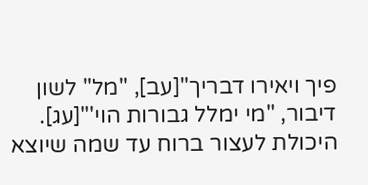פיך ויאירו דבריך"[עב], "מל" לשון דיבור, "מי ימלל גבורות הוי'"[עג]. היכולת לעצור ברוח עד שמה שיוצא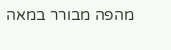מהפה מבורר במאה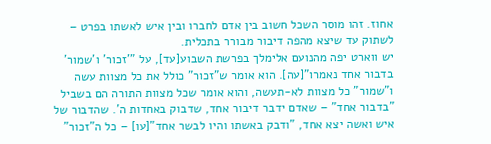אחוז. זהו מוסר השכל חשוב בין אדם לחברו ובין איש לאשתו בפרט – לשתוק עד שיצא מהפה דיבור מבורר בתכלית.
יש ווארט יפה מהנועם אלימלך בפרשת השבוע[עד], על "'זכור' ו'שמור' בדבור אחד נאמרו"[עה]. הוא אומר ש"זכור" כולל את כל מצוות עשה ו"שמור" כל מצוות לא-תעשה, והוא אומר שכל מצוות התורה הם בשביל "בדבור אחד" – שאדם ידבר דיבור אחד, שדבוק באחדות ה'. שהדבור של איש ואשה יצא אחד, "ודבק באשתו והיו לבשר אחד"[עו] – כל ה"זכור"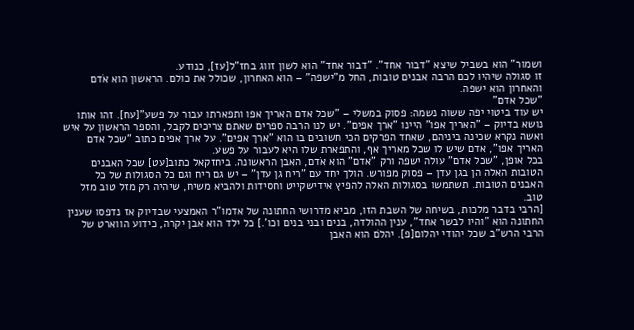ושמור" הוא בשביל שיצא "דבור אחד". "דבור אחד" הוא לשון זווג בחז"ל[עז], כנודע.
זו סגולה שיהיו לכם הרבה אבנים טובות, החל מ"ישפה" – הוא האחרון, שכולל את כולם. הראשון הוא אֹדם והאחרון הוא ישפה.
"שכל אדם"
יש עוד ביטוי יפה ששוה נשמה: פסוק במשלי – "שכל אדם האריך אפו ותפארתו עבור על פשע"[עח]. זהו אותו נושא בדיוק – "האריך אפו" היינו "ארך אפים". יש לנו הרבה ספרים שאתם צריכים לקבל, והספר הראשון על איש ואשה נקרא שכינה ביניהם, שאחד הפרקים הכי חשובים בו הוא "ארך אפים". על ארך אפים כתוב "שכל אדם האריך אפו", אדם שיש לו שכל מאריך אף, והתפארת שלו היא לעבור על פשע.
בכל אופן, "שכל אדם" עולה ישפה ורק "אדם" הוא אֹדם, האבן הראשונה. ביחזקאל כתוב[עט] שכל האבנים הטובות האלה הן בגן עדן – פסוק מפורש. הולך יחד עם "ריח גן עדן" – יש גם ריח וגם כל הסגולות של כל האבנים הטובות. תשתמשו בסגולות האלה להפיץ אידישקייט וחסידות ולהביא משיח, שיהיה רק מזל טוב מזל טוב.
[הרבי בדבר מלכות, בשיחה של השבת הזו, מביא מדרושי החתונה של אדמו"ר האמצעי שבדיוק אז נדפסו שענין החתונה הוא "והיו לבשר אחד", ענין ההולדה, בנים ובני בנים וכו'.] כל ילד הוא אבן יקרה, כידוע הווארט של הרבי הרש"ב שכל יהודי יהלום[פ]. יהלֹם הוא האבן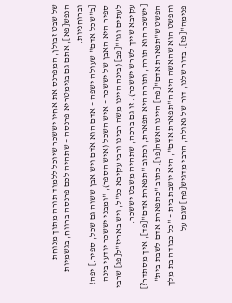של שבט זבולן, המפרנס את אחיו יששכר שיוכל ללמוד תורה מתוך מנוחת הנפש[פא], אתם גם בגימטריא פרנסה – שתהיה לכם פרנסה ברווח, בגשמיות וברוחניות.
[ב"שכל אדם" שעולה ישפה – אדם הוא אֹדם ויש אבן ששוה גם שכל, ספיר.] יפה! ספיר היא האבן של יששכר – איש השכל (איש הספר), "ומבני יששכר יודעי בינה לעתים וגו'"[פב] (בינה היינו משה רבינו ורבי עקיבא כנ"ל, ויש באריז"ל[פג] שרבי עקיבא שייך לשרש יששכר). זו גם ברכה, שתהיה משבט יששכר.
[יששכר הוא תורה, ותורה היא תפארת, וכתוב "תפארת אדם"[פד], איך מסתדר?] הפשט ש"תפארת אדם"[פה] היינו האשה[פו]. כתוב "כתפארת אדם לשבת בית" והפשט הוא שהאשה היא ה"תפארת אדם", היא יושבת בית – "כל כבודה בת מלך פנימה"[פז]. בדור שלנו, דור של גאולה, הרבי מדגיש[פח] שגם על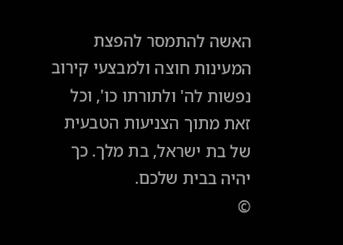האשה להתמסר להפצת המעינות חוצה ולמבצעי קירוב נפשות לה' ולתורתו כו', וכל זאת מתוך הצניעות הטבעית של בת ישראל, בת מלך. כך יהיה בבית שלכם.
©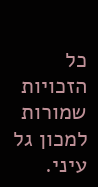כל הזכויות שמורות למכון גל עיני.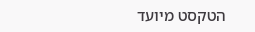הטקסט מיועד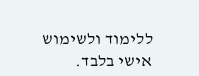ללימוד ולשימוש אישי בלבד.